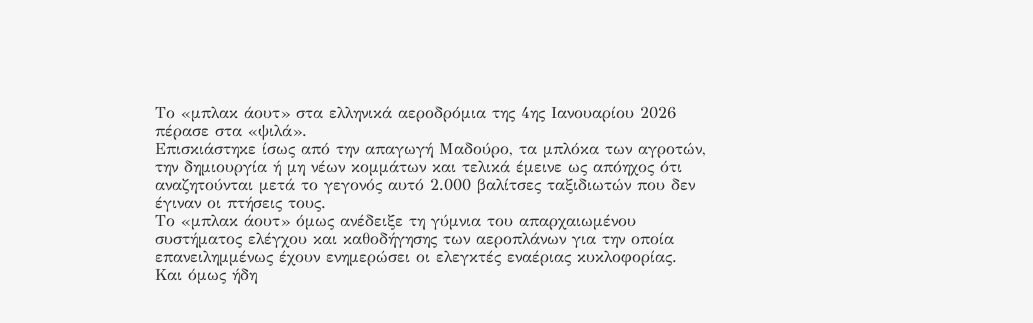Το «μπλακ άουτ» στα ελληνικά αεροδρόμια της 4ης Ιανουαρίου 2026 πέρασε στα «ψιλά».
Επισκιάστηκε ίσως από την απαγωγή Μαδούρο, τα μπλόκα των αγροτών, την δημιουργία ή μη νέων κομμάτων και τελικά έμεινε ως απόηχος ότι αναζητούνται μετά το γεγονός αυτό 2.000 βαλίτσες ταξιδιωτών που δεν έγιναν οι πτήσεις τους.
Το «μπλακ άουτ» όμως ανέδειξε τη γύμνια του απαρχαιωμένου συστήματος ελέγχου και καθοδήγησης των αεροπλάνων για την οποία επανειλημμένως έχουν ενημερώσει οι ελεγκτές εναέριας κυκλοφορίας.
Και όμως ήδη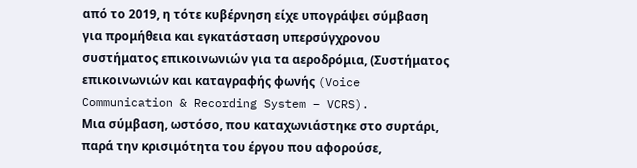από το 2019, η τότε κυβέρνηση είχε υπογράψει σύμβαση για προμήθεια και εγκατάσταση υπερσύγχρονου συστήματος επικοινωνιών για τα αεροδρόμια, (Συστήματος επικοινωνιών και καταγραφής φωνής (Voice Communication & Recording System – VCRS).
Μια σύμβαση, ωστόσο, που καταχωνιάστηκε στο συρτάρι, παρά την κρισιμότητα του έργου που αφορούσε,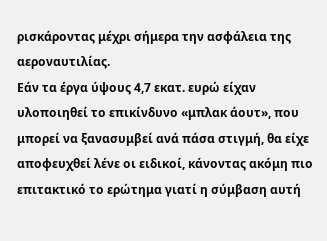ρισκάροντας μέχρι σήμερα την ασφάλεια της αεροναυτιλίας.
Εάν τα έργα ύψους 4,7 εκατ. ευρώ είχαν υλοποιηθεί το επικίνδυνο «μπλακ άουτ», που μπορεί να ξανασυμβεί ανά πάσα στιγμή, θα είχε αποφευχθεί λένε οι ειδικοί, κάνοντας ακόμη πιο επιτακτικό το ερώτημα γιατί η σύμβαση αυτή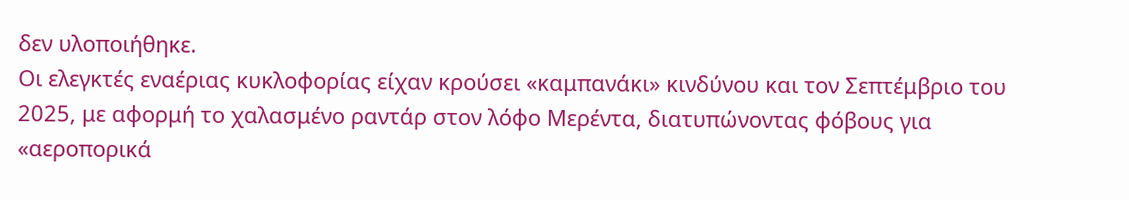δεν υλοποιήθηκε.
Οι ελεγκτές εναέριας κυκλοφορίας είχαν κρούσει «καμπανάκι» κινδύνου και τον Σεπτέμβριο του 2025, με αφορμή το χαλασμένο ραντάρ στον λόφο Μερέντα, διατυπώνοντας φόβους για «αεροπορικά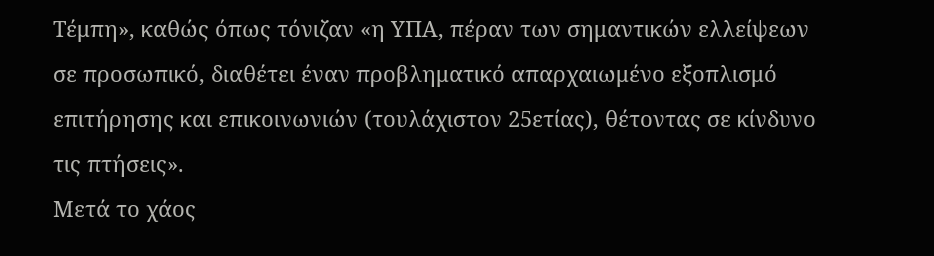Τέμπη», καθώς όπως τόνιζαν «η ΥΠΑ, πέραν των σημαντικών ελλείψεων σε προσωπικό, διαθέτει έναν προβληματικό απαρχαιωμένο εξοπλισμό επιτήρησης και επικοινωνιών (τουλάχιστον 25ετίας), θέτοντας σε κίνδυνο τις πτήσεις».
Μετά το χάος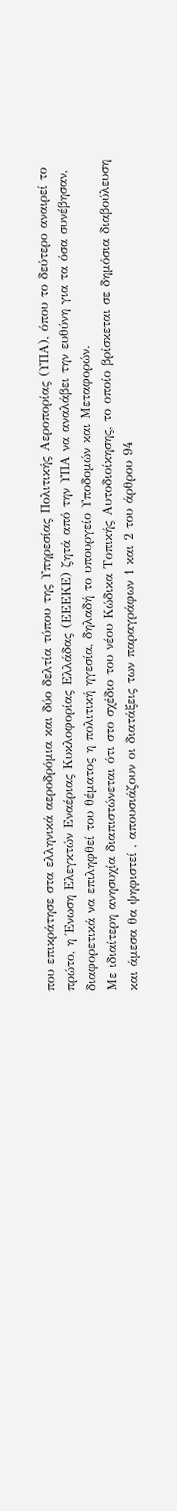που επικράτησε στα ελληνικά αεροδρόμια και δύο δελτία τύπου της Υπηρεσίας Πολιτικής Αεροπορίας (ΥΠΑ), όπου το δεύτερο αναιρεί το πρώτο, η Ένωση Ελεγκτών Εναέριας Κυκλοφορίας Ελλάδας (ΕΕΕΚΕ) ζητά από την ΥΠΑ να αναλάβει την ευθύνη για τα όσα συνέβησαν, διαφορετικά να επιληφθεί του θέματος η πολιτική ηγεσία, δηλαδή το υπουργείο Υποδομών και Μεταφορών.
Με ιδιαίτερη ανησυχία διαπιστώνεται ότι στο σχέδιο του νέου Κώδικα Τοπικής Αυτοδιοίκησης, το οποίο βρίσκεται σε δημόσια διαβούλευση και άμεσα θα ψηφιστεί , απουσιάζουν οι διατάξεις των παραγράφων 1 και 2 του άρθρου 94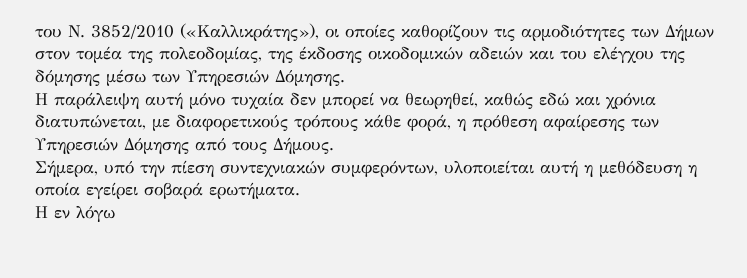του Ν. 3852/2010 («Καλλικράτης»), οι οποίες καθορίζουν τις αρμοδιότητες των Δήμων στον τομέα της πολεοδομίας, της έκδοσης οικοδομικών αδειών και του ελέγχου της δόμησης μέσω των Υπηρεσιών Δόμησης.
Η παράλειψη αυτή μόνο τυχαία δεν μπορεί να θεωρηθεί, καθώς εδώ και χρόνια διατυπώνεται, με διαφορετικούς τρόπους κάθε φορά, η πρόθεση αφαίρεσης των Υπηρεσιών Δόμησης από τους Δήμους.
Σήμερα, υπό την πίεση συντεχνιακών συμφερόντων, υλοποιείται αυτή η μεθόδευση η οποία εγείρει σοβαρά ερωτήματα.
Η εν λόγω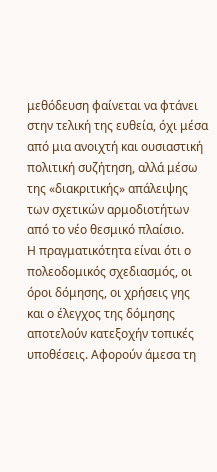μεθόδευση φαίνεται να φτάνει στην τελική της ευθεία, όχι μέσα από μια ανοιχτή και ουσιαστική πολιτική συζήτηση, αλλά μέσω της «διακριτικής» απάλειψης των σχετικών αρμοδιοτήτων από το νέο θεσμικό πλαίσιο.
Η πραγματικότητα είναι ότι ο πολεοδομικός σχεδιασμός, οι όροι δόμησης, οι χρήσεις γης και ο έλεγχος της δόμησης αποτελούν κατεξοχήν τοπικές υποθέσεις. Αφορούν άμεσα τη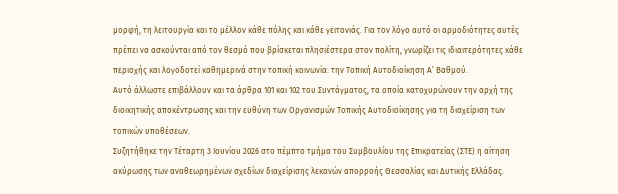μορφή, τη λειτουργία και το μέλλον κάθε πόλης και κάθε γειτονιάς. Για τον λόγο αυτό οι αρμοδιότητες αυτές πρέπει να ασκούνται από τον θεσμό που βρίσκεται πλησιέστερα στον πολίτη, γνωρίζει τις ιδιαιτερότητες κάθε περιοχής και λογοδοτεί καθημερινά στην τοπική κοινωνία: την Τοπική Αυτοδιοίκηση Α’ Βαθμού.
Αυτό άλλωστε επιβάλλουν και τα άρθρα 101 και 102 του Συντάγματος, τα οποία κατοχυρώνουν την αρχή της διοικητικής αποκέντρωσης και την ευθύνη των Οργανισμών Τοπικής Αυτοδιοίκησης για τη διαχείριση των τοπικών υποθέσεων.
Συζητήθηκε την Τέταρτη 3 Ιουνίου 2026 στο πέμπτο τμήμα του Συμβουλίου της Επικρατείας (ΣΤΕ) η αίτηση ακύρωσης των αναθεωρημένων σχεδίων διαχείρισης λεκανών απορροής Θεσσαλίας και Δυτικής Ελλάδας.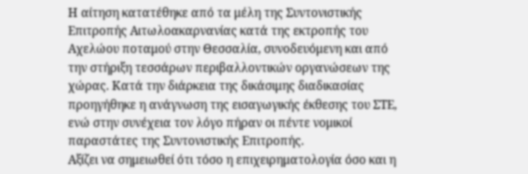Η αίτηση κατατέθηκε από τα μέλη της Συντονιστικής Επιτροπής Αιτωλοακαρνανίας κατά της εκτροπής του Αχελώου ποταμού στην Θεσσαλία, συνοδευόμενη και από την στήριξη τεσσάρων περιβαλλοντικών οργανώσεων της χώρας. Κατά την διάρκεια της δικάσιμης διαδικασίας προηγήθηκε η ανάγνωση της εισαγωγικής έκθεσης του ΣΤΕ, ενώ στην συνέχεια τον λόγο πήραν οι πέντε νομικοί παραστάτες της Συντονιστικής Επιτροπής.
Αξίζει να σημειωθεί ότι τόσο η επιχειρηματολογία όσο και η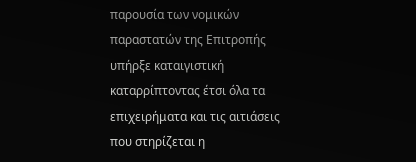παρουσία των νομικών παραστατών της Επιτροπής υπήρξε καταιγιστική καταρρίπτοντας έτσι όλα τα επιχειρήματα και τις αιτιάσεις που στηρίζεται η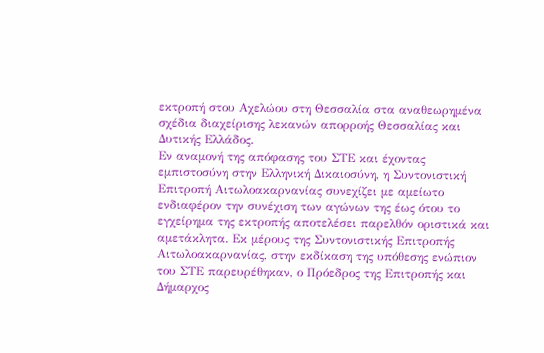εκτροπή στου Αχελώου στη Θεσσαλία στα αναθεωρημένα σχέδια διαχείρισης λεκανών απορροής Θεσσαλίας και Δυτικής Ελλάδος.
Εν αναμονή της απόφασης του ΣΤΕ και έχοντας εμπιστοσύνη στην Ελληνική Δικαιοσύνη, η Συντονιστική Επιτροπή Αιτωλοακαρνανίας συνεχίζει με αμείωτο ενδιαφέρον την συνέχιση των αγώνων της έως ότου το εγχείρημα της εκτροπής αποτελέσει παρελθόν οριστικά και αμετάκλητα. Εκ μέρους της Συντονιστικής Επιτροπής Αιτωλοακαρνανίας, στην εκδίκαση της υπόθεσης ενώπιον του ΣΤΕ παρευρέθηκαν, ο Πρόεδρος της Επιτροπής και Δήμαρχος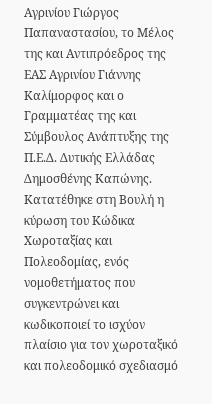Αγρινίου Γιώργος Παπαναστασίου, το Μέλος της και Αντιπρόεδρος της ΕΑΣ Αγρινίου Γιάννης Καλίμορφος και ο Γραμματέας της και Σύμβουλος Ανάπτυξης της Π.Ε.Δ. Δυτικής Ελλάδας Δημοσθένης Καπώνης.
Κατατέθηκε στη Βουλή η κύρωση του Κώδικα Χωροταξίας και Πολεοδομίας, ενός νομοθετήματος που συγκεντρώνει και κωδικοποιεί το ισχύον πλαίσιο για τον χωροταξικό και πολεοδομικό σχεδιασμό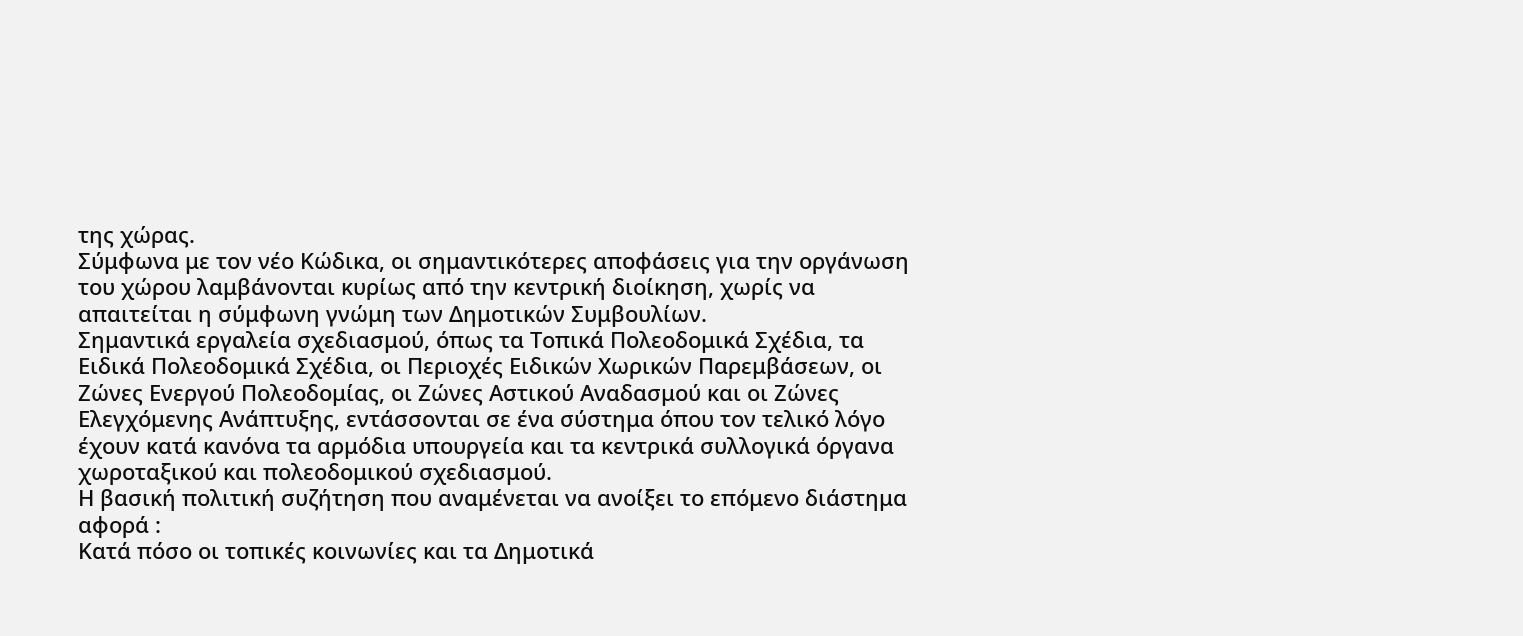της χώρας.
Σύμφωνα με τον νέο Κώδικα, οι σημαντικότερες αποφάσεις για την οργάνωση του χώρου λαμβάνονται κυρίως από την κεντρική διοίκηση, χωρίς να απαιτείται η σύμφωνη γνώμη των Δημοτικών Συμβουλίων.
Σημαντικά εργαλεία σχεδιασμού, όπως τα Τοπικά Πολεοδομικά Σχέδια, τα Ειδικά Πολεοδομικά Σχέδια, οι Περιοχές Ειδικών Χωρικών Παρεμβάσεων, οι Ζώνες Ενεργού Πολεοδομίας, οι Ζώνες Αστικού Αναδασμού και οι Ζώνες Ελεγχόμενης Ανάπτυξης, εντάσσονται σε ένα σύστημα όπου τον τελικό λόγο έχουν κατά κανόνα τα αρμόδια υπουργεία και τα κεντρικά συλλογικά όργανα χωροταξικού και πολεοδομικού σχεδιασμού.
Η βασική πολιτική συζήτηση που αναμένεται να ανοίξει το επόμενο διάστημα αφορά :
Κατά πόσο οι τοπικές κοινωνίες και τα Δημοτικά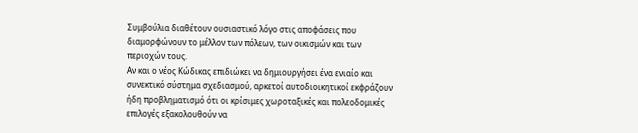Συμβούλια διαθέτουν ουσιαστικό λόγο στις αποφάσεις που διαμορφώνουν το μέλλον των πόλεων, των οικισμών και των περιοχών τους.
Αν και ο νέος Κώδικας επιδιώκει να δημιουργήσει ένα ενιαίο και συνεκτικό σύστημα σχεδιασμού, αρκετοί αυτοδιοικητικοί εκφράζουν ήδη προβληματισμό ότι οι κρίσιμες χωροταξικές και πολεοδομικές επιλογές εξακολουθούν να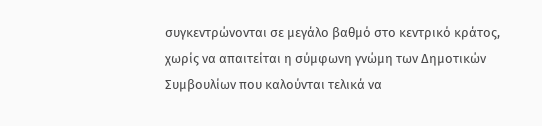συγκεντρώνονται σε μεγάλο βαθμό στο κεντρικό κράτος, χωρίς να απαιτείται η σύμφωνη γνώμη των Δημοτικών Συμβουλίων που καλούνται τελικά να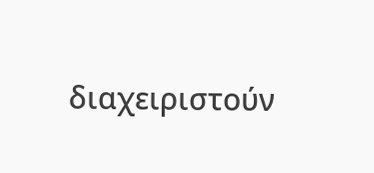διαχειριστούν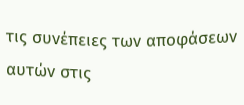τις συνέπειες των αποφάσεων αυτών στις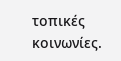τοπικές κοινωνίες.